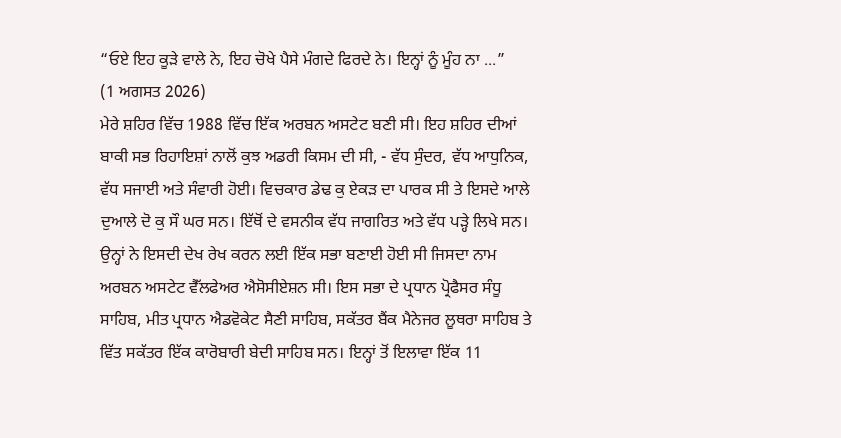“ਓਏ ਇਹ ਕੂੜੇ ਵਾਲੇ ਨੇ, ਇਹ ਚੋਖੇ ਪੈਸੇ ਮੰਗਦੇ ਫਿਰਦੇ ਨੇ। ਇਨ੍ਹਾਂ ਨੂੰ ਮੂੰਹ ਨਾ ...”
(1 ਅਗਸਤ 2026)
ਮੇਰੇ ਸ਼ਹਿਰ ਵਿੱਚ 1988 ਵਿੱਚ ਇੱਕ ਅਰਬਨ ਅਸਟੇਟ ਬਣੀ ਸੀ। ਇਹ ਸ਼ਹਿਰ ਦੀਆਂ ਬਾਕੀ ਸਭ ਰਿਹਾਇਸ਼ਾਂ ਨਾਲੋਂ ਕੁਝ ਅਡਰੀ ਕਿਸਮ ਦੀ ਸੀ, - ਵੱਧ ਸੁੰਦਰ, ਵੱਧ ਆਧੁਨਿਕ, ਵੱਧ ਸਜਾਈ ਅਤੇ ਸੰਵਾਰੀ ਹੋਈ। ਵਿਚਕਾਰ ਡੇਢ ਕੁ ਏਕੜ ਦਾ ਪਾਰਕ ਸੀ ਤੇ ਇਸਦੇ ਆਲੇ ਦੁਆਲੇ ਦੋ ਕੁ ਸੌ ਘਰ ਸਨ। ਇੱਥੋਂ ਦੇ ਵਸਨੀਕ ਵੱਧ ਜਾਗਰਿਤ ਅਤੇ ਵੱਧ ਪੜ੍ਹੇ ਲਿਖੇ ਸਨ। ਉਨ੍ਹਾਂ ਨੇ ਇਸਦੀ ਦੇਖ ਰੇਖ ਕਰਨ ਲਈ ਇੱਕ ਸਭਾ ਬਣਾਈ ਹੋਈ ਸੀ ਜਿਸਦਾ ਨਾਮ ਅਰਬਨ ਅਸਟੇਟ ਵੈੱਲਫੇਅਰ ਐਸੋਸੀਏਸ਼ਨ ਸੀ। ਇਸ ਸਭਾ ਦੇ ਪ੍ਰਧਾਨ ਪ੍ਰੋਫੈਸਰ ਸੰਧੂ ਸਾਹਿਬ, ਮੀਤ ਪ੍ਰਧਾਨ ਐਡਵੋਕੇਟ ਸੈਣੀ ਸਾਹਿਬ, ਸਕੱਤਰ ਬੈਂਕ ਮੈਨੇਜਰ ਲੂਥਰਾ ਸਾਹਿਬ ਤੇ ਵਿੱਤ ਸਕੱਤਰ ਇੱਕ ਕਾਰੋਬਾਰੀ ਬੇਦੀ ਸਾਹਿਬ ਸਨ। ਇਨ੍ਹਾਂ ਤੋਂ ਇਲਾਵਾ ਇੱਕ 11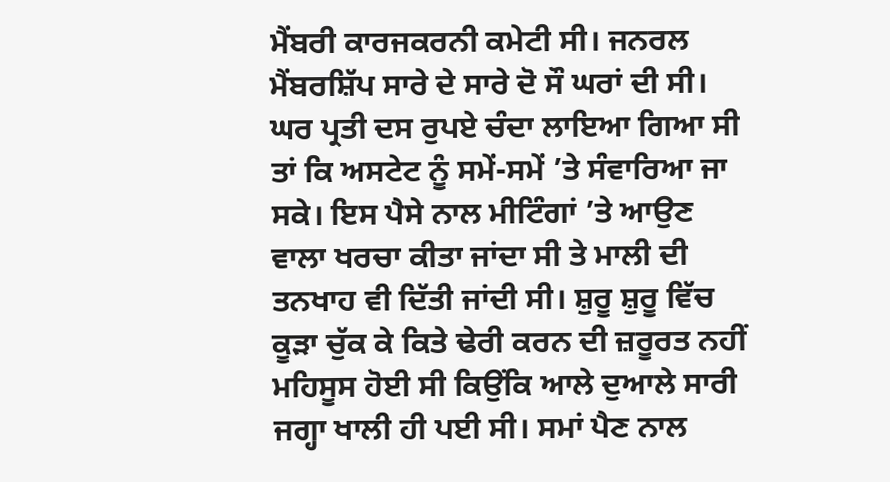ਮੈਂਬਰੀ ਕਾਰਜਕਰਨੀ ਕਮੇਟੀ ਸੀ। ਜਨਰਲ ਮੈਂਬਰਸ਼ਿੱਪ ਸਾਰੇ ਦੇ ਸਾਰੇ ਦੋ ਸੌ ਘਰਾਂ ਦੀ ਸੀ। ਘਰ ਪ੍ਰਤੀ ਦਸ ਰੁਪਏ ਚੰਦਾ ਲਾਇਆ ਗਿਆ ਸੀ ਤਾਂ ਕਿ ਅਸਟੇਟ ਨੂੰ ਸਮੇਂ-ਸਮੇਂ ’ਤੇ ਸੰਵਾਰਿਆ ਜਾ ਸਕੇ। ਇਸ ਪੈਸੇ ਨਾਲ ਮੀਟਿੰਗਾਂ ’ਤੇ ਆਉਣ ਵਾਲਾ ਖਰਚਾ ਕੀਤਾ ਜਾਂਦਾ ਸੀ ਤੇ ਮਾਲੀ ਦੀ ਤਨਖਾਹ ਵੀ ਦਿੱਤੀ ਜਾਂਦੀ ਸੀ। ਸ਼ੁਰੂ ਸ਼ੁਰੂ ਵਿੱਚ ਕੂੜਾ ਚੁੱਕ ਕੇ ਕਿਤੇ ਢੇਰੀ ਕਰਨ ਦੀ ਜ਼ਰੂਰਤ ਨਹੀਂ ਮਹਿਸੂਸ ਹੋਈ ਸੀ ਕਿਉਂਕਿ ਆਲੇ ਦੁਆਲੇ ਸਾਰੀ ਜਗ੍ਹਾ ਖਾਲੀ ਹੀ ਪਈ ਸੀ। ਸਮਾਂ ਪੈਣ ਨਾਲ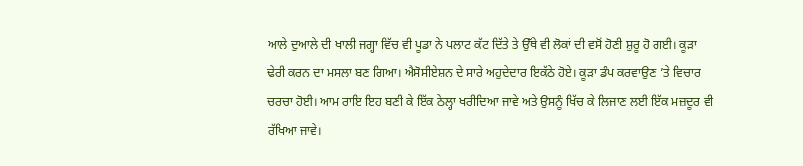ਆਲੇ ਦੁਆਲੇ ਦੀ ਖਾਲੀ ਜਗ੍ਹਾ ਵਿੱਚ ਵੀ ਪੂਡਾ ਨੇ ਪਲਾਟ ਕੱਟ ਦਿੱਤੇ ਤੇ ਉੱਥੇ ਵੀ ਲੋਕਾਂ ਦੀ ਵਸੋਂ ਹੋਣੀ ਸ਼ੁਰੂ ਹੋ ਗਈ। ਕੂੜਾ ਢੇਰੀ ਕਰਨ ਦਾ ਮਸਲਾ ਬਣ ਗਿਆ। ਐਸੋਸੀਏਸ਼ਨ ਦੇ ਸਾਰੇ ਅਹੁਦੇਦਾਰ ਇਕੱਠੇ ਹੋਏ। ਕੂੜਾ ਡੰਪ ਕਰਵਾਉਣ ’ਤੇ ਵਿਚਾਰ ਚਰਚਾ ਹੋਈ। ਆਮ ਰਾਇ ਇਹ ਬਣੀ ਕੇ ਇੱਕ ਠੇਲ੍ਹਾ ਖਰੀਦਿਆ ਜਾਵੇ ਅਤੇ ਉਸਨੂੰ ਖਿੱਚ ਕੇ ਲਿਜਾਣ ਲਈ ਇੱਕ ਮਜ਼ਦੂਰ ਵੀ ਰੱਖਿਆ ਜਾਵੇ।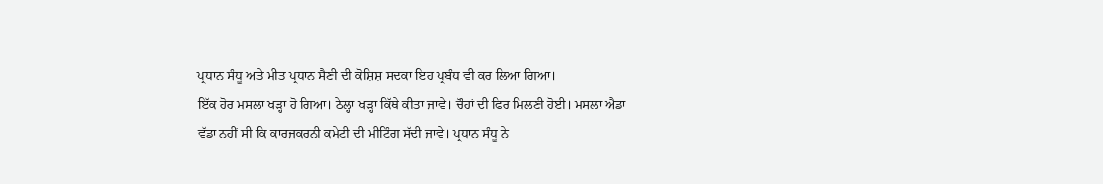ਪ੍ਰਧਾਨ ਸੰਧੂ ਅਤੇ ਮੀਤ ਪ੍ਰਧਾਨ ਸੈਣੀ ਦੀ ਕੋਸ਼ਿਸ਼ ਸਦਕਾ ਇਹ ਪ੍ਰਬੰਧ ਵੀ ਕਰ ਲਿਆ ਗਿਆ।
ਇੱਕ ਹੋਰ ਮਸਲਾ ਖੜ੍ਹਾ ਹੋ ਗਿਆ। ਠੇਲ੍ਹਾ ਖੜ੍ਹਾ ਕਿੱਥੇ ਕੀਤਾ ਜਾਵੇ। ਚੌਹਾਂ ਦੀ ਫਿਰ ਮਿਲਣੀ ਹੋਈ। ਮਸਲਾ ਐਡਾ ਵੱਡਾ ਨਹੀਂ ਸੀ ਕਿ ਕਾਰਜਕਰਨੀ ਕਮੇਟੀ ਦੀ ਮੀਟਿੰਗ ਸੱਦੀ ਜਾਵੇ। ਪ੍ਰਧਾਨ ਸੰਧੂ ਨੇ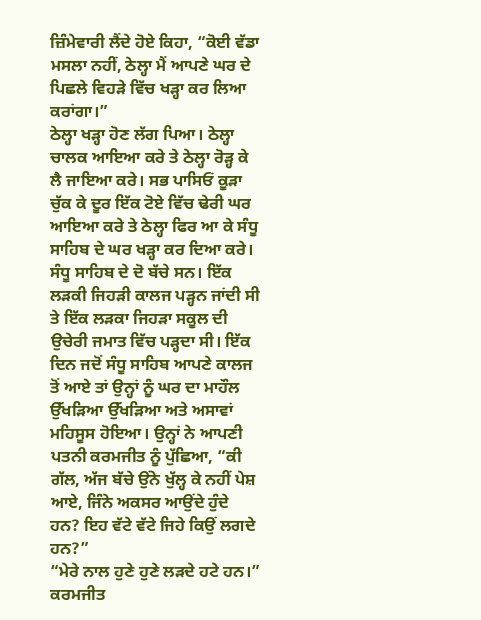ਜ਼ਿੰਮੇਵਾਰੀ ਲੈਂਦੇ ਹੋਏ ਕਿਹਾ, “ਕੋਈ ਵੱਡਾ ਮਸਲਾ ਨਹੀਂ, ਠੇਲ੍ਹਾ ਮੈਂ ਆਪਣੇ ਘਰ ਦੇ ਪਿਛਲੇ ਵਿਹੜੇ ਵਿੱਚ ਖੜ੍ਹਾ ਕਰ ਲਿਆ ਕਰਾਂਗਾ।”
ਠੇਲ੍ਹਾ ਖੜ੍ਹਾ ਹੋਣ ਲੱਗ ਪਿਆ। ਠੇਲ੍ਹਾ ਚਾਲਕ ਆਇਆ ਕਰੇ ਤੇ ਠੇਲ੍ਹਾ ਰੋੜ੍ਹ ਕੇ ਲੈ ਜਾਇਆ ਕਰੇ। ਸਭ ਪਾਸਿਓਂ ਕੂੜਾ ਚੁੱਕ ਕੇ ਦੂਰ ਇੱਕ ਟੋਏ ਵਿੱਚ ਢੇਰੀ ਘਰ ਆਇਆ ਕਰੇ ਤੇ ਠੇਲ੍ਹਾ ਫਿਰ ਆ ਕੇ ਸੰਧੂ ਸਾਹਿਬ ਦੇ ਘਰ ਖੜ੍ਹਾ ਕਰ ਦਿਆ ਕਰੇ। ਸੰਧੂ ਸਾਹਿਬ ਦੇ ਦੋ ਬੱਚੇ ਸਨ। ਇੱਕ ਲੜਕੀ ਜਿਹੜੀ ਕਾਲਜ ਪੜ੍ਹਨ ਜਾਂਦੀ ਸੀ ਤੇ ਇੱਕ ਲੜਕਾ ਜਿਹੜਾ ਸਕੂਲ ਦੀ ਉਚੇਰੀ ਜਮਾਤ ਵਿੱਚ ਪੜ੍ਹਦਾ ਸੀ। ਇੱਕ ਦਿਨ ਜਦੋਂ ਸੰਧੂ ਸਾਹਿਬ ਆਪਣੇ ਕਾਲਜ ਤੋਂ ਆਏ ਤਾਂ ਉਨ੍ਹਾਂ ਨੂੰ ਘਰ ਦਾ ਮਾਹੌਲ ਉੱਖੜਿਆ ਉੱਖੜਿਆ ਅਤੇ ਅਸਾਵਾਂ ਮਹਿਸੂਸ ਹੋਇਆ। ਉਨ੍ਹਾਂ ਨੇ ਆਪਣੀ ਪਤਨੀ ਕਰਮਜੀਤ ਨੂੰ ਪੁੱਛਿਆ, “ਕੀ ਗੱਲ, ਅੱਜ ਬੱਚੇ ਉਂਨੇ ਖੁੱਲ੍ਹ ਕੇ ਨਹੀਂ ਪੇਸ਼ ਆਏ, ਜਿੰਨੇ ਅਕਸਰ ਆਉਂਦੇ ਹੁੰਦੇ ਹਨ? ਇਹ ਵੱਟੇ ਵੱਟੇ ਜਿਹੇ ਕਿਉਂ ਲਗਦੇ ਹਨ?”
“ਮੇਰੇ ਨਾਲ ਹੁਣੇ ਹੁਣੇ ਲੜਦੇ ਹਟੇ ਹਨ।” ਕਰਮਜੀਤ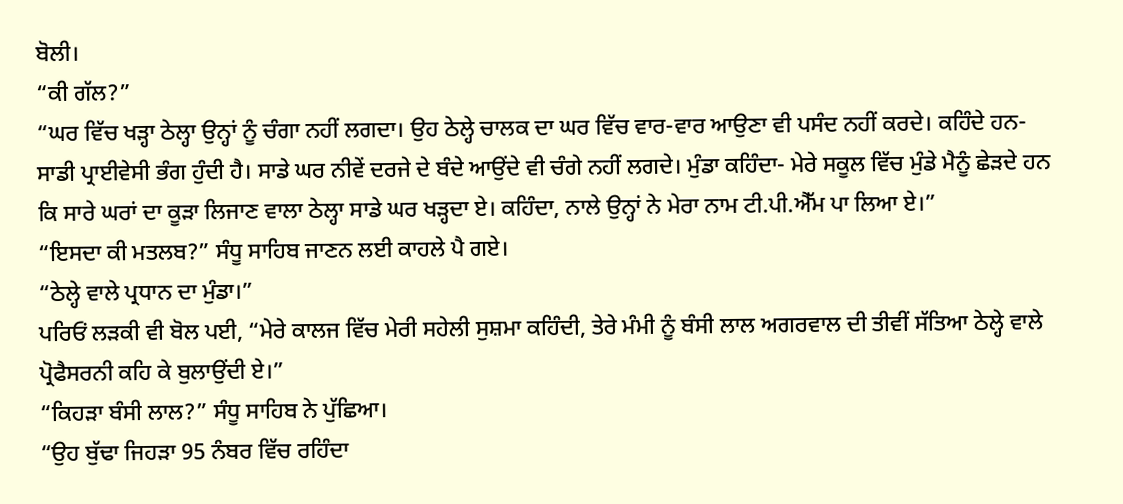ਬੋਲੀ।
“ਕੀ ਗੱਲ?”
“ਘਰ ਵਿੱਚ ਖੜ੍ਹਾ ਠੇਲ੍ਹਾ ਉਨ੍ਹਾਂ ਨੂੰ ਚੰਗਾ ਨਹੀਂ ਲਗਦਾ। ਉਹ ਠੇਲ੍ਹੇ ਚਾਲਕ ਦਾ ਘਰ ਵਿੱਚ ਵਾਰ-ਵਾਰ ਆਉਣਾ ਵੀ ਪਸੰਦ ਨਹੀਂ ਕਰਦੇ। ਕਹਿੰਦੇ ਹਨ- ਸਾਡੀ ਪ੍ਰਾਈਵੇਸੀ ਭੰਗ ਹੁੰਦੀ ਹੈ। ਸਾਡੇ ਘਰ ਨੀਵੇਂ ਦਰਜੇ ਦੇ ਬੰਦੇ ਆਉਂਦੇ ਵੀ ਚੰਗੇ ਨਹੀਂ ਲਗਦੇ। ਮੁੰਡਾ ਕਹਿੰਦਾ- ਮੇਰੇ ਸਕੂਲ ਵਿੱਚ ਮੁੰਡੇ ਮੈਨੂੰ ਛੇੜਦੇ ਹਨ ਕਿ ਸਾਰੇ ਘਰਾਂ ਦਾ ਕੂੜਾ ਲਿਜਾਣ ਵਾਲਾ ਠੇਲ੍ਹਾ ਸਾਡੇ ਘਰ ਖੜ੍ਹਦਾ ਏ। ਕਹਿੰਦਾ, ਨਾਲੇ ਉਨ੍ਹਾਂ ਨੇ ਮੇਰਾ ਨਾਮ ਟੀ.ਪੀ.ਐੱਮ ਪਾ ਲਿਆ ਏ।”
“ਇਸਦਾ ਕੀ ਮਤਲਬ?” ਸੰਧੂ ਸਾਹਿਬ ਜਾਣਨ ਲਈ ਕਾਹਲੇ ਪੈ ਗਏ।
“ਠੇਲ੍ਹੇ ਵਾਲੇ ਪ੍ਰਧਾਨ ਦਾ ਮੁੰਡਾ।”
ਪਰਿਓਂ ਲੜਕੀ ਵੀ ਬੋਲ ਪਈ, “ਮੇਰੇ ਕਾਲਜ ਵਿੱਚ ਮੇਰੀ ਸਹੇਲੀ ਸੁਸ਼ਮਾ ਕਹਿੰਦੀ, ਤੇਰੇ ਮੰਮੀ ਨੂੰ ਬੰਸੀ ਲਾਲ ਅਗਰਵਾਲ ਦੀ ਤੀਵੀਂ ਸੱਤਿਆ ਠੇਲ੍ਹੇ ਵਾਲੇ ਪ੍ਰੋਫੈਸਰਨੀ ਕਹਿ ਕੇ ਬੁਲਾਉਂਦੀ ਏ।”
“ਕਿਹੜਾ ਬੰਸੀ ਲਾਲ?” ਸੰਧੂ ਸਾਹਿਬ ਨੇ ਪੁੱਛਿਆ।
“ਉਹ ਬੁੱਢਾ ਜਿਹੜਾ 95 ਨੰਬਰ ਵਿੱਚ ਰਹਿੰਦਾ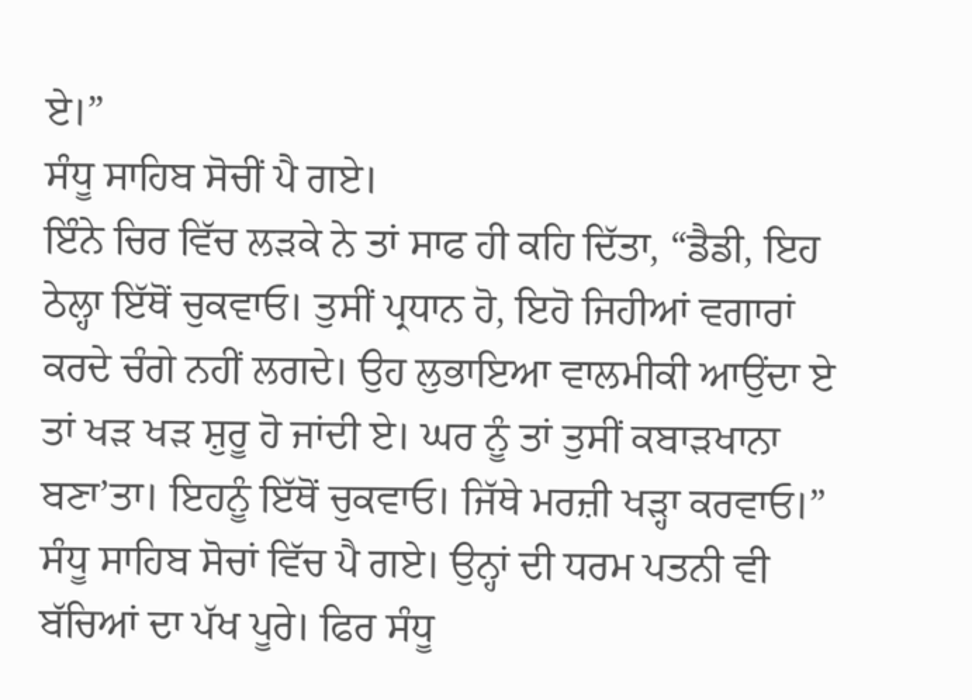ਏ।”
ਸੰਧੂ ਸਾਹਿਬ ਸੋਚੀਂ ਪੈ ਗਏ।
ਇੰਨੇ ਚਿਰ ਵਿੱਚ ਲੜਕੇ ਨੇ ਤਾਂ ਸਾਫ ਹੀ ਕਹਿ ਦਿੱਤਾ, “ਡੈਡੀ, ਇਹ ਠੇਲ੍ਹਾ ਇੱਥੋਂ ਚੁਕਵਾਓ। ਤੁਸੀਂ ਪ੍ਰਧਾਨ ਹੋ, ਇਹੋ ਜਿਹੀਆਂ ਵਗਾਰਾਂ ਕਰਦੇ ਚੰਗੇ ਨਹੀਂ ਲਗਦੇ। ਉਹ ਲੁਭਾਇਆ ਵਾਲਮੀਕੀ ਆਉਂਦਾ ਏ ਤਾਂ ਖੜ ਖੜ ਸ਼ੁਰੂ ਹੋ ਜਾਂਦੀ ਏ। ਘਰ ਨੂੰ ਤਾਂ ਤੁਸੀਂ ਕਬਾੜਖਾਨਾ ਬਣਾ’ਤਾ। ਇਹਨੂੰ ਇੱਥੋਂ ਚੁਕਵਾਓ। ਜਿੱਥੇ ਮਰਜ਼ੀ ਖੜ੍ਹਾ ਕਰਵਾਓ।”
ਸੰਧੂ ਸਾਹਿਬ ਸੋਚਾਂ ਵਿੱਚ ਪੈ ਗਏ। ਉਨ੍ਹਾਂ ਦੀ ਧਰਮ ਪਤਨੀ ਵੀ ਬੱਚਿਆਂ ਦਾ ਪੱਖ ਪੂਰੇ। ਫਿਰ ਸੰਧੂ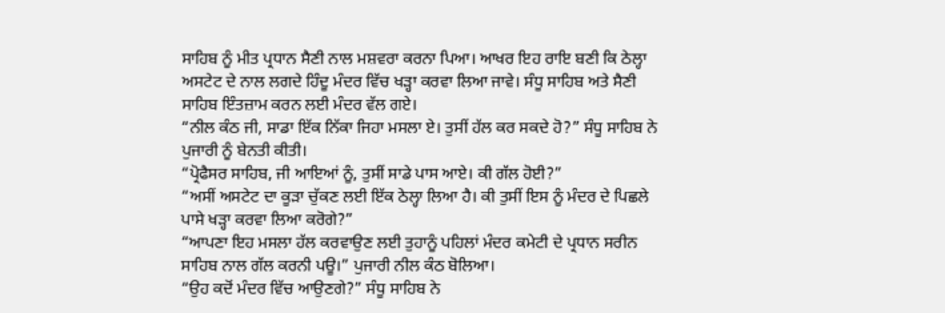ਸਾਹਿਬ ਨੂੰ ਮੀਤ ਪ੍ਰਧਾਨ ਸੈਣੀ ਨਾਲ ਮਸ਼ਵਰਾ ਕਰਨਾ ਪਿਆ। ਆਖਰ ਇਹ ਰਾਇ ਬਣੀ ਕਿ ਠੇਲ੍ਹਾ ਅਸਟੇਟ ਦੇ ਨਾਲ ਲਗਦੇ ਹਿੰਦੂ ਮੰਦਰ ਵਿੱਚ ਖੜ੍ਹਾ ਕਰਵਾ ਲਿਆ ਜਾਵੇ। ਸੰਧੂ ਸਾਹਿਬ ਅਤੇ ਸੈਣੀ ਸਾਹਿਬ ਇੰਤਜ਼ਾਮ ਕਰਨ ਲਈ ਮੰਦਰ ਵੱਲ ਗਏ।
“ਨੀਲ ਕੰਠ ਜੀ, ਸਾਡਾ ਇੱਕ ਨਿੱਕਾ ਜਿਹਾ ਮਸਲਾ ਏ। ਤੁਸੀਂ ਹੱਲ ਕਰ ਸਕਦੇ ਹੋ?” ਸੰਧੂ ਸਾਹਿਬ ਨੇ ਪੁਜਾਰੀ ਨੂੰ ਬੇਨਤੀ ਕੀਤੀ।
“ਪ੍ਰੋਫੈਸਰ ਸਾਹਿਬ, ਜੀ ਆਇਆਂ ਨੂੰ, ਤੁਸੀਂ ਸਾਡੇ ਪਾਸ ਆਏ। ਕੀ ਗੱਲ ਹੋਈ?”
“ਅਸੀਂ ਅਸਟੇਟ ਦਾ ਕੂੜਾ ਚੁੱਕਣ ਲਈ ਇੱਕ ਠੇਲ੍ਹਾ ਲਿਆ ਹੈ। ਕੀ ਤੁਸੀਂ ਇਸ ਨੂੰ ਮੰਦਰ ਦੇ ਪਿਛਲੇ ਪਾਸੇ ਖੜ੍ਹਾ ਕਰਵਾ ਲਿਆ ਕਰੋਗੇ?”
“ਆਪਣਾ ਇਹ ਮਸਲਾ ਹੱਲ ਕਰਵਾਉਣ ਲਈ ਤੁਹਾਨੂੰ ਪਹਿਲਾਂ ਮੰਦਰ ਕਮੇਟੀ ਦੇ ਪ੍ਰਧਾਨ ਸਰੀਨ ਸਾਹਿਬ ਨਾਲ ਗੱਲ ਕਰਨੀ ਪਊ।” ਪੁਜਾਰੀ ਨੀਲ ਕੰਠ ਬੋਲਿਆ।
“ਉਹ ਕਦੋਂ ਮੰਦਰ ਵਿੱਚ ਆਉਣਗੇ?” ਸੰਧੂ ਸਾਹਿਬ ਨੇ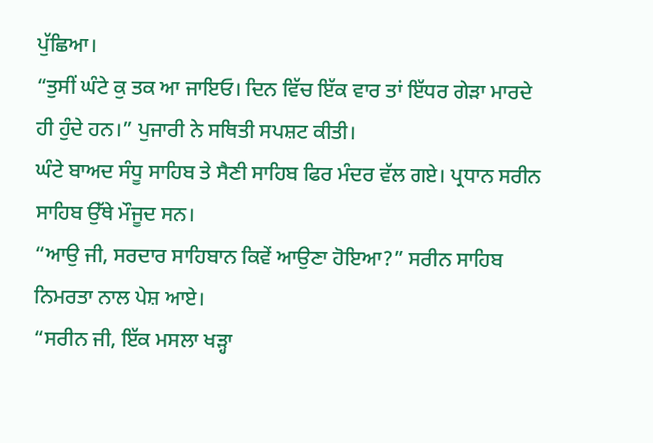ਪੁੱਛਿਆ।
“ਤੁਸੀਂ ਘੰਟੇ ਕੁ ਤਕ ਆ ਜਾਇਓ। ਦਿਨ ਵਿੱਚ ਇੱਕ ਵਾਰ ਤਾਂ ਇੱਧਰ ਗੇੜਾ ਮਾਰਦੇ ਹੀ ਹੁੰਦੇ ਹਨ।” ਪੁਜਾਰੀ ਨੇ ਸਥਿਤੀ ਸਪਸ਼ਟ ਕੀਤੀ।
ਘੰਟੇ ਬਾਅਦ ਸੰਧੂ ਸਾਹਿਬ ਤੇ ਸੈਣੀ ਸਾਹਿਬ ਫਿਰ ਮੰਦਰ ਵੱਲ ਗਏ। ਪ੍ਰਧਾਨ ਸਰੀਨ ਸਾਹਿਬ ਉੱਥੇ ਮੌਜੂਦ ਸਨ।
“ਆਉ ਜੀ, ਸਰਦਾਰ ਸਾਹਿਬਾਨ ਕਿਵੇਂ ਆਉਣਾ ਹੋਇਆ?” ਸਰੀਨ ਸਾਹਿਬ ਨਿਮਰਤਾ ਨਾਲ ਪੇਸ਼ ਆਏ।
“ਸਰੀਨ ਜੀ, ਇੱਕ ਮਸਲਾ ਖੜ੍ਹਾ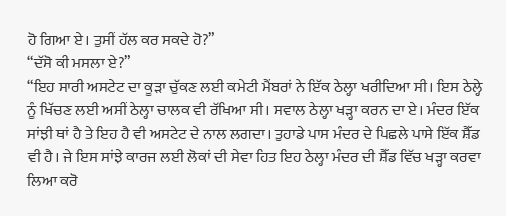ਹੋ ਗਿਆ ਏ। ਤੁਸੀਂ ਹੱਲ ਕਰ ਸਕਦੇ ਹੋ?”
“ਦੱਸੋ ਕੀ ਮਸਲਾ ਏ?”
“ਇਹ ਸਾਰੀ ਅਸਟੇਟ ਦਾ ਕੂੜਾ ਚੁੱਕਣ ਲਈ ਕਮੇਟੀ ਮੈਂਬਰਾਂ ਨੇ ਇੱਕ ਠੇਲ੍ਹਾ ਖਰੀਦਿਆ ਸੀ। ਇਸ ਠੇਲ੍ਹੇ ਨੂੰ ਖਿੱਚਣ ਲਈ ਅਸੀਂ ਠੇਲ੍ਹਾ ਚਾਲਕ ਵੀ ਰੱਖਿਆ ਸੀ। ਸਵਾਲ ਠੇਲ੍ਹਾ ਖੜ੍ਹਾ ਕਰਨ ਦਾ ਏ। ਮੰਦਰ ਇੱਕ ਸਾਂਝੀ ਥਾਂ ਹੈ ਤੇ ਇਹ ਹੈ ਵੀ ਅਸਟੇਟ ਦੇ ਨਾਲ ਲਗਦਾ। ਤੁਹਾਡੇ ਪਾਸ ਮੰਦਰ ਦੇ ਪਿਛਲੇ ਪਾਸੇ ਇੱਕ ਸ਼ੈੱਡ ਵੀ ਹੈ। ਜੇ ਇਸ ਸਾਂਝੇ ਕਾਰਜ ਲਈ ਲੋਕਾਂ ਦੀ ਸੇਵਾ ਹਿਤ ਇਹ ਠੇਲ੍ਹਾ ਮੰਦਰ ਦੀ ਸ਼ੈੱਡ ਵਿੱਚ ਖੜ੍ਹਾ ਕਰਵਾ ਲਿਆ ਕਰੋ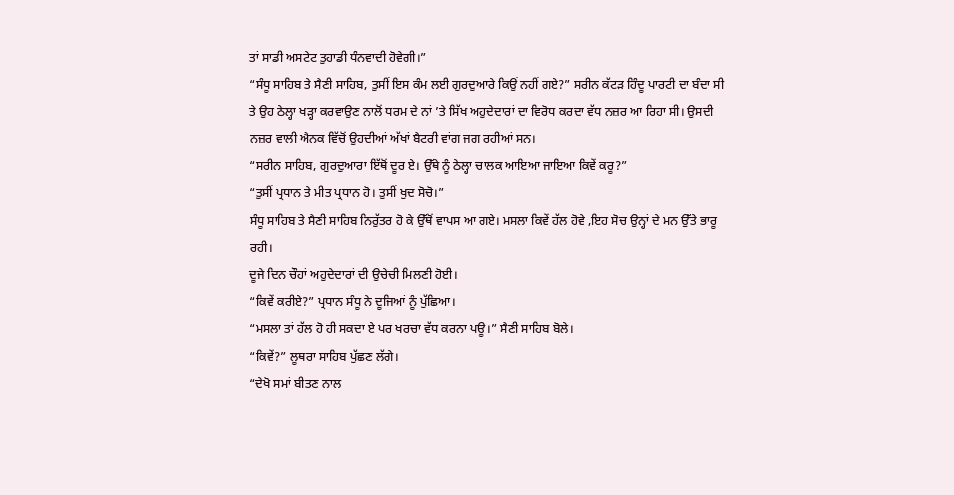ਤਾਂ ਸਾਡੀ ਅਸਟੇਟ ਤੁਹਾਡੀ ਧੰਨਵਾਦੀ ਹੋਵੇਗੀ।”
“ਸੰਧੂ ਸਾਹਿਬ ਤੇ ਸੈਣੀ ਸਾਹਿਬ, ਤੁਸੀਂ ਇਸ ਕੰਮ ਲਈ ਗੁਰਦੁਆਰੇ ਕਿਉਂ ਨਹੀਂ ਗਏ?” ਸਰੀਨ ਕੱਟੜ ਹਿੰਦੂ ਪਾਰਟੀ ਦਾ ਬੰਦਾ ਸੀ ਤੇ ਉਹ ਠੇਲ੍ਹਾ ਖੜ੍ਹਾ ਕਰਵਾਉਣ ਨਾਲੋਂ ਧਰਮ ਦੇ ਨਾਂ ’ਤੇ ਸਿੱਖ ਅਹੁਦੇਦਾਰਾਂ ਦਾ ਵਿਰੋਧ ਕਰਦਾ ਵੱਧ ਨਜ਼ਰ ਆ ਰਿਹਾ ਸੀ। ਉਸਦੀ ਨਜ਼ਰ ਵਾਲੀ ਐਨਕ ਵਿੱਚੋਂ ਉਹਦੀਆਂ ਅੱਖਾਂ ਬੈਟਰੀ ਵਾਂਗ ਜਗ ਰਹੀਆਂ ਸਨ।
“ਸਰੀਨ ਸਾਹਿਬ, ਗੁਰਦੁਆਰਾ ਇੱਥੋਂ ਦੂਰ ਏ। ਉੱਥੇ ਨੂੰ ਠੇਲ੍ਹਾ ਚਾਲਕ ਆਇਆ ਜਾਇਆ ਕਿਵੇਂ ਕਰੂ?”
“ਤੁਸੀਂ ਪ੍ਰਧਾਨ ਤੇ ਮੀਤ ਪ੍ਰਧਾਨ ਹੋ। ਤੁਸੀਂ ਖੁਦ ਸੋਚੋ।”
ਸੰਧੂ ਸਾਹਿਬ ਤੇ ਸੈਣੀ ਸਾਹਿਬ ਨਿਰੁੱਤਰ ਹੋ ਕੇ ਉੱਥੋਂ ਵਾਪਸ ਆ ਗਏ। ਮਸਲਾ ਕਿਵੇਂ ਹੱਲ ਹੋਵੇ ,ਇਹ ਸੋਚ ਉਨ੍ਹਾਂ ਦੇ ਮਨ ਉੱਤੇ ਭਾਰੂ ਰਹੀ।
ਦੂਜੇ ਦਿਨ ਚੌਹਾਂ ਅਹੁਦੇਦਾਰਾਂ ਦੀ ਉਚੇਚੀ ਮਿਲਣੀ ਹੋਈ।
“ਕਿਵੇਂ ਕਰੀਏ?” ਪ੍ਰਧਾਨ ਸੰਧੂ ਨੇ ਦੂਜਿਆਂ ਨੂੰ ਪੁੱਛਿਆ।
“ਮਸਲਾ ਤਾਂ ਹੱਲ ਹੋ ਹੀ ਸਕਦਾ ਏ ਪਰ ਖਰਚਾ ਵੱਧ ਕਰਨਾ ਪਊ।” ਸੈਣੀ ਸਾਹਿਬ ਬੋਲੇ।
“ਕਿਵੇਂ?” ਲੂਥਰਾ ਸਾਹਿਬ ਪੁੱਛਣ ਲੱਗੇ।
“ਦੇਖੋ ਸਮਾਂ ਬੀਤਣ ਨਾਲ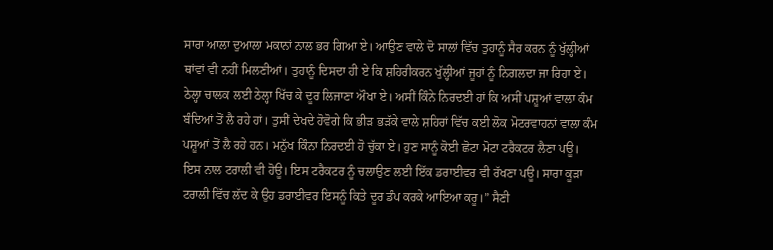ਸਾਰਾ ਆਲਾ ਦੁਆਲਾ ਮਕਾਨਾਂ ਨਾਲ ਭਰ ਗਿਆ ਏ। ਆਉਣ ਵਾਲੇ ਦੋ ਸਾਲਾਂ ਵਿੱਚ ਤੁਹਾਨੂੰ ਸੈਰ ਕਰਨ ਨੂੰ ਖੁੱਲ੍ਹੀਆਂ ਥਾਂਵਾਂ ਵੀ ਨਹੀਂ ਮਿਲਣੀਆਂ। ਤੁਹਾਨੂੰ ਦਿਸਦਾ ਹੀ ਏ ਕਿ ਸ਼ਹਿਰੀਕਰਨ ਖੁੱਲ੍ਹੀਆਂ ਜੂਹਾਂ ਨੂੰ ਨਿਗਲਦਾ ਜਾ ਰਿਹਾ ਏ। ਠੇਲ੍ਹਾ ਚਾਲਕ ਲਈ ਠੇਲ੍ਹਾ ਖਿੱਚ ਕੇ ਦੂਰ ਲਿਜਾਣਾ ਔਖਾ ਏ। ਅਸੀਂ ਕਿੰਨੇ ਨਿਰਦਈ ਹਾਂ ਕਿ ਅਸੀਂ ਪਸ਼ੂਆਂ ਵਾਲਾ ਕੰਮ ਬੰਦਿਆਂ ਤੋਂ ਲੈ ਰਹੇ ਹਾਂ। ਤੁਸੀਂ ਦੇਖਦੇ ਹੋਵੋਗੇ ਕਿ ਭੀੜ ਭੜੱਕੇ ਵਾਲੇ ਸ਼ਹਿਰਾਂ ਵਿੱਚ ਕਈ ਲੋਕ ਮੋਟਰਵਾਹਨਾਂ ਵਾਲਾ ਕੰਮ ਪਸ਼ੂਆਂ ਤੋਂ ਲੈ ਰਹੇ ਹਨ। ਮਨੁੱਖ ਕਿੰਨਾ ਨਿਰਦਈ ਹੋ ਚੁੱਕਾ ਏ। ਹੁਣ ਸਾਨੂੰ ਕੋਈ ਛੋਟਾ ਮੋਟਾ ਟਰੈਕਟਰ ਲੈਣਾ ਪਊ। ਇਸ ਨਾਲ ਟਰਾਲੀ ਵੀ ਹੋਊ। ਇਸ ਟਰੈਕਟਰ ਨੂੰ ਚਲਾਉਣ ਲਈ ਇੱਕ ਡਰਾਈਵਰ ਵੀ ਰੱਖਣਾ ਪਊ। ਸਾਰਾ ਕੂੜਾ ਟਰਾਲੀ ਵਿੱਚ ਲੱਦ ਕੇ ਉਹ ਡਰਾਈਵਰ ਇਸਨੂੰ ਕਿਤੇ ਦੂਰ ਡੰਪ ਕਰਕੇ ਆਇਆ ਕਰੂ।” ਸੈਣੀ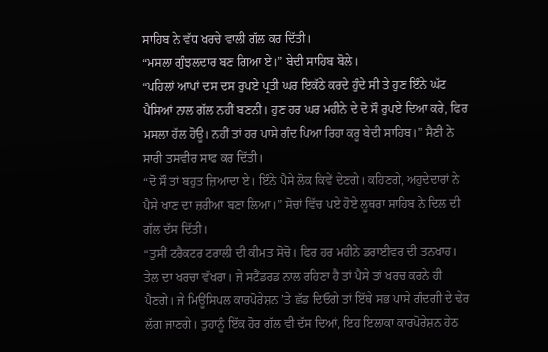ਸਾਹਿਬ ਨੇ ਵੱਧ ਖਰਚੇ ਵਾਲੀ ਗੱਲ ਕਰ ਦਿੱਤੀ।
“ਮਸਲਾ ਗੁੰਝਲਦਾਰ ਬਣ ਗਿਆ ਏ।” ਬੇਦੀ ਸਾਹਿਬ ਬੋਲੇ।
“ਪਹਿਲਾਂ ਆਪਾਂ ਦਸ ਦਸ ਰੁਪਏ ਪ੍ਰਤੀ ਘਰ ਇਕੱਠੇ ਕਰਦੇ ਹੁੰਦੇ ਸੀ ਤੇ ਹੁਣ ਇੰਨੇ ਘੱਟ ਪੈਸਿਆਂ ਨਾਲ ਗੱਲ ਨਹੀਂ ਬਣਨੀ। ਹੁਣ ਹਰ ਘਰ ਮਹੀਨੇ ਦੇ ਦੋ ਸੌ ਰੁਪਏ ਦਿਆ ਕਰੇ, ਫਿਰ ਮਸਲਾ ਹੱਲ ਹੋਊ। ਨਹੀਂ ਤਾਂ ਹਰ ਪਾਸੇ ਗੰਦ ਪਿਆ ਰਿਹਾ ਕਰੂ ਬੇਦੀ ਸਾਹਿਬ।” ਸੈਣੀ ਨੇ ਸਾਰੀ ਤਸਵੀਰ ਸਾਫ ਕਰ ਦਿੱਤੀ।
“ਦੋ ਸੌ ਤਾਂ ਬਹੁਤ ਜ਼ਿਆਦਾ ਏ। ਇੰਨੇ ਪੈਸੇ ਲੋਕ ਕਿਵੇਂ ਦੇਣਗੇ। ਕਹਿਣਗੇ, ਅਹੁਦੇਦਾਰਾਂ ਨੇ ਪੈਸੇ ਖਾਣ ਦਾ ਜ਼ਰੀਆ ਬਣਾ ਲਿਆ।” ਸੋਚਾਂ ਵਿੱਚ ਪਏ ਹੋਏ ਲੂਥਰਾ ਸਾਹਿਬ ਨੇ ਦਿਲ ਦੀ ਗੱਲ ਦੱਸ ਦਿੱਤੀ।
“ਤੁਸੀਂ ਟਰੈਕਟਰ ਟਰਾਲੀ ਦੀ ਕੀਮਤ ਸੋਚੋ। ਫਿਰ ਹਰ ਮਹੀਨੇ ਡਰਾਈਵਰ ਦੀ ਤਨਖਾਹ। ਤੇਲ ਦਾ ਖਰਚਾ ਵੱਖਰਾ। ਜੇ ਸਟੈਂਡਰਡ ਨਾਲ ਰਹਿਣਾ ਹੈ ਤਾਂ ਪੈਸੇ ਤਾਂ ਖਰਚ ਕਰਨੇ ਹੀ ਪੈਣਗੇ। ਜੇ ਮਿਊਂਸਿਪਲ ਕਾਰਪੋਰੇਸ਼ਨ ’ਤੇ ਛੱਡ ਦਿਓਗੇ ਤਾਂ ਇੱਥੇ ਸਭ ਪਾਸੇ ਗੰਦਗੀ ਦੇ ਢੇਰ ਲੱਗ ਜਾਣਗੇ। ਤੁਹਾਨੂੰ ਇੱਕ ਹੋਰ ਗੱਲ ਵੀ ਦੱਸ ਦਿਆਂ, ਇਹ ਇਲਾਕਾ ਕਾਰਪੋਰੇਸ਼ਨ ਹੇਠ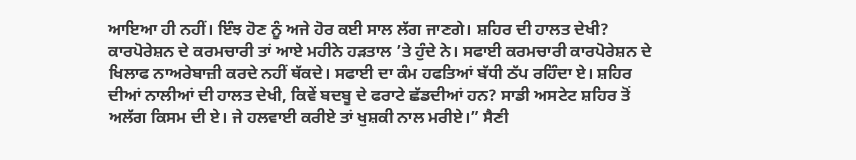ਆਇਆ ਹੀ ਨਹੀਂ। ਇੰਝ ਹੋਣ ਨੂੰ ਅਜੇ ਹੋਰ ਕਈ ਸਾਲ ਲੱਗ ਜਾਣਗੇ। ਸ਼ਹਿਰ ਦੀ ਹਾਲਤ ਦੇਖੀ? ਕਾਰਪੋਰੇਸ਼ਨ ਦੇ ਕਰਮਚਾਰੀ ਤਾਂ ਆਏ ਮਹੀਨੇ ਹੜਤਾਲ ’ਤੇ ਹੁੰਦੇ ਨੇ। ਸਫਾਈ ਕਰਮਚਾਰੀ ਕਾਰਪੋਰੇਸ਼ਨ ਦੇ ਖਿਲਾਫ ਨਾਅਰੇਬਾਜ਼ੀ ਕਰਦੇ ਨਹੀਂ ਥੱਕਦੇ। ਸਫਾਈ ਦਾ ਕੰਮ ਹਫਤਿਆਂ ਬੱਧੀ ਠੱਪ ਰਹਿੰਦਾ ਏ। ਸ਼ਹਿਰ ਦੀਆਂ ਨਾਲੀਆਂ ਦੀ ਹਾਲਤ ਦੇਖੀ, ਕਿਵੇਂ ਬਦਬੂ ਦੇ ਫਰਾਟੇ ਛੱਡਦੀਆਂ ਹਨ? ਸਾਡੀ ਅਸਟੇਟ ਸ਼ਹਿਰ ਤੋਂ ਅਲੱਗ ਕਿਸਮ ਦੀ ਏ। ਜੇ ਹਲਵਾਈ ਕਰੀਏ ਤਾਂ ਖੁਸ਼ਕੀ ਨਾਲ ਮਰੀਏ।” ਸੈਣੀ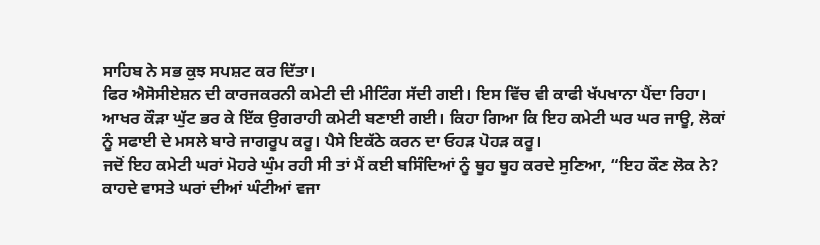ਸਾਹਿਬ ਨੇ ਸਭ ਕੁਝ ਸਪਸ਼ਟ ਕਰ ਦਿੱਤਾ।
ਫਿਰ ਐਸੋਸੀਏਸ਼ਨ ਦੀ ਕਾਰਜਕਰਨੀ ਕਮੇਟੀ ਦੀ ਮੀਟਿੰਗ ਸੱਦੀ ਗਈ। ਇਸ ਵਿੱਚ ਵੀ ਕਾਫੀ ਖੱਪਖਾਨਾ ਪੈਂਦਾ ਰਿਹਾ। ਆਖਰ ਕੌੜਾ ਘੁੱਟ ਭਰ ਕੇ ਇੱਕ ਉਗਰਾਹੀ ਕਮੇਟੀ ਬਣਾਈ ਗਈ। ਕਿਹਾ ਗਿਆ ਕਿ ਇਹ ਕਮੇਟੀ ਘਰ ਘਰ ਜਾਊ, ਲੋਕਾਂ ਨੂੰ ਸਫਾਈ ਦੇ ਮਸਲੇ ਬਾਰੇ ਜਾਗਰੂਪ ਕਰੂ। ਪੈਸੇ ਇਕੱਠੇ ਕਰਨ ਦਾ ਓਹੜ ਪੋਹੜ ਕਰੂ।
ਜਦੋਂ ਇਹ ਕਮੇਟੀ ਘਰਾਂ ਮੋਹਰੇ ਘੁੰਮ ਰਹੀ ਸੀ ਤਾਂ ਮੈਂ ਕਈ ਬਸਿੰਦਿਆਂ ਨੂੰ ਥੂਹ ਥੂਹ ਕਰਦੇ ਸੁਣਿਆ, “ਇਹ ਕੌਣ ਲੋਕ ਨੇ? ਕਾਹਦੇ ਵਾਸਤੇ ਘਰਾਂ ਦੀਆਂ ਘੰਟੀਆਂ ਵਜਾ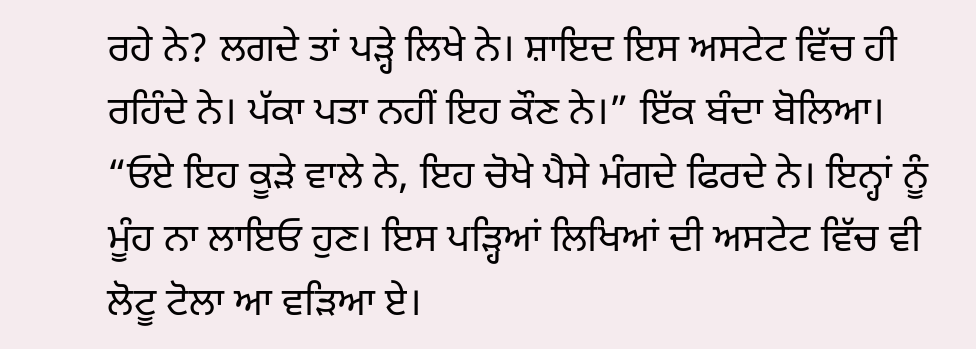ਰਹੇ ਨੇ? ਲਗਦੇ ਤਾਂ ਪੜ੍ਹੇ ਲਿਖੇ ਨੇ। ਸ਼ਾਇਦ ਇਸ ਅਸਟੇਟ ਵਿੱਚ ਹੀ ਰਹਿੰਦੇ ਨੇ। ਪੱਕਾ ਪਤਾ ਨਹੀਂ ਇਹ ਕੌਣ ਨੇ।” ਇੱਕ ਬੰਦਾ ਬੋਲਿਆ।
“ਓਏ ਇਹ ਕੂੜੇ ਵਾਲੇ ਨੇ, ਇਹ ਚੋਖੇ ਪੈਸੇ ਮੰਗਦੇ ਫਿਰਦੇ ਨੇ। ਇਨ੍ਹਾਂ ਨੂੰ ਮੂੰਹ ਨਾ ਲਾਇਓ ਹੁਣ। ਇਸ ਪੜ੍ਹਿਆਂ ਲਿਖਿਆਂ ਦੀ ਅਸਟੇਟ ਵਿੱਚ ਵੀ ਲੋਟੂ ਟੋਲਾ ਆ ਵੜਿਆ ਏ।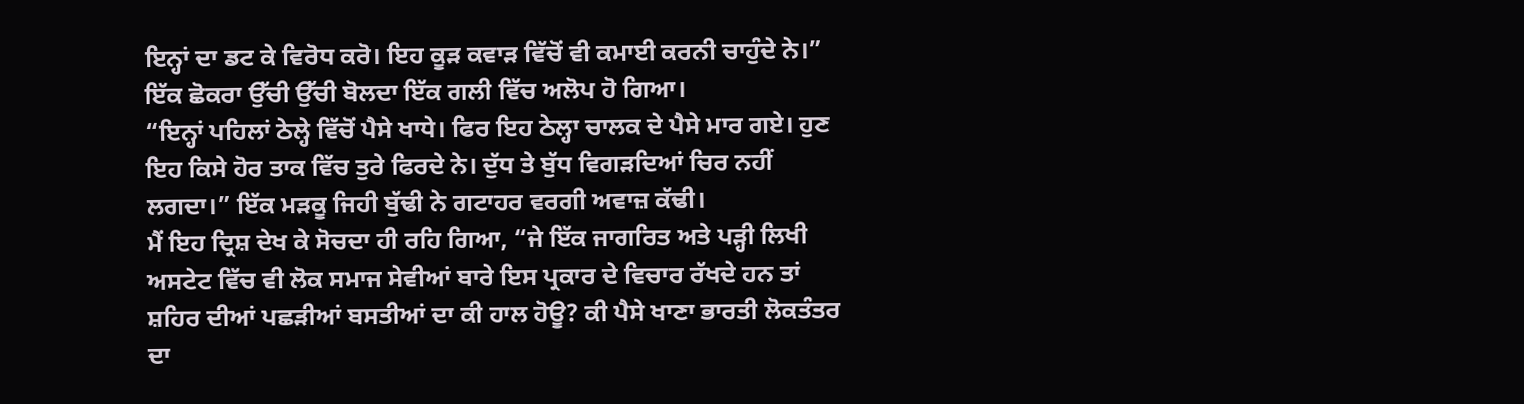ਇਨ੍ਹਾਂ ਦਾ ਡਟ ਕੇ ਵਿਰੋਧ ਕਰੋ। ਇਹ ਕੂੜ ਕਵਾੜ ਵਿੱਚੋਂ ਵੀ ਕਮਾਈ ਕਰਨੀ ਚਾਹੁੰਦੇ ਨੇ।” ਇੱਕ ਛੋਕਰਾ ਉੱਚੀ ਉੱਚੀ ਬੋਲਦਾ ਇੱਕ ਗਲੀ ਵਿੱਚ ਅਲੋਪ ਹੋ ਗਿਆ।
“ਇਨ੍ਹਾਂ ਪਹਿਲਾਂ ਠੇਲ੍ਹੇ ਵਿੱਚੋਂ ਪੈਸੇ ਖਾਧੇ। ਫਿਰ ਇਹ ਠੇਲ੍ਹਾ ਚਾਲਕ ਦੇ ਪੈਸੇ ਮਾਰ ਗਏ। ਹੁਣ ਇਹ ਕਿਸੇ ਹੋਰ ਤਾਕ ਵਿੱਚ ਤੁਰੇ ਫਿਰਦੇ ਨੇ। ਦੁੱਧ ਤੇ ਬੁੱਧ ਵਿਗੜਦਿਆਂ ਚਿਰ ਨਹੀਂ ਲਗਦਾ।” ਇੱਕ ਮੜਕੂ ਜਿਹੀ ਬੁੱਢੀ ਨੇ ਗਟਾਹਰ ਵਰਗੀ ਅਵਾਜ਼ ਕੱਢੀ।
ਮੈਂ ਇਹ ਦ੍ਰਿਸ਼ ਦੇਖ ਕੇ ਸੋਚਦਾ ਹੀ ਰਹਿ ਗਿਆ, “ਜੇ ਇੱਕ ਜਾਗਰਿਤ ਅਤੇ ਪੜ੍ਹੀ ਲਿਖੀ ਅਸਟੇਟ ਵਿੱਚ ਵੀ ਲੋਕ ਸਮਾਜ ਸੇਵੀਆਂ ਬਾਰੇ ਇਸ ਪ੍ਰਕਾਰ ਦੇ ਵਿਚਾਰ ਰੱਖਦੇ ਹਨ ਤਾਂ ਸ਼ਹਿਰ ਦੀਆਂ ਪਛੜੀਆਂ ਬਸਤੀਆਂ ਦਾ ਕੀ ਹਾਲ ਹੋਊ? ਕੀ ਪੈਸੇ ਖਾਣਾ ਭਾਰਤੀ ਲੋਕਤੰਤਰ ਦਾ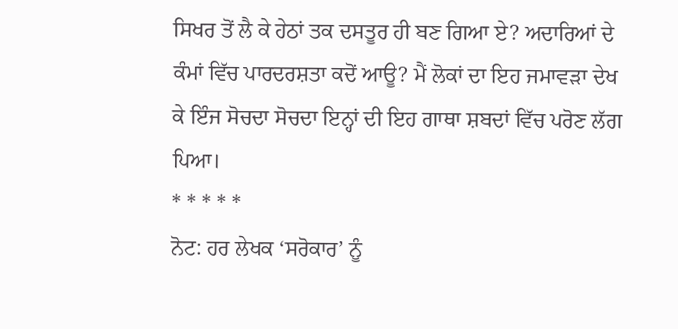ਸਿਖਰ ਤੋਂ ਲੈ ਕੇ ਹੇਠਾਂ ਤਕ ਦਸਤੂਰ ਹੀ ਬਣ ਗਿਆ ਏ? ਅਦਾਰਿਆਂ ਦੇ ਕੰਮਾਂ ਵਿੱਚ ਪਾਰਦਰਸ਼ਤਾ ਕਦੋਂ ਆਊ? ਮੈਂ ਲੋਕਾਂ ਦਾ ਇਹ ਜਮਾਵੜਾ ਦੇਖ ਕੇ ਇੰਜ ਸੋਚਦਾ ਸੋਚਦਾ ਇਨ੍ਹਾਂ ਦੀ ਇਹ ਗਾਥਾ ਸ਼ਬਦਾਂ ਵਿੱਚ ਪਰੋਣ ਲੱਗ ਪਿਆ।
* * * * *
ਨੋਟ: ਹਰ ਲੇਖਕ ‘ਸਰੋਕਾਰ’ ਨੂੰ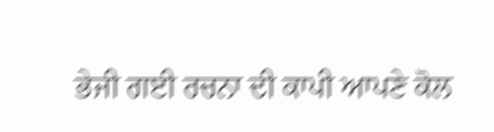ਭੇਜੀ ਗਈ ਰਚਨਾ ਦੀ ਕਾਪੀ ਆਪਣੇ ਕੋਲ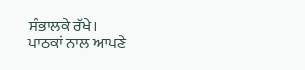ਸੰਭਾਲਕੇ ਰੱਖੇ।
ਪਾਠਕਾਂ ਨਾਲ ਆਪਣੇ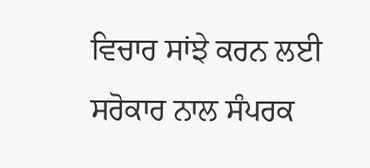ਵਿਚਾਰ ਸਾਂਝੇ ਕਰਨ ਲਈ ਸਰੋਕਾਰ ਨਾਲ ਸੰਪਰਕ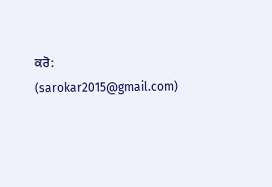ਕਰੋ: (sarokar2015@gmail.com)